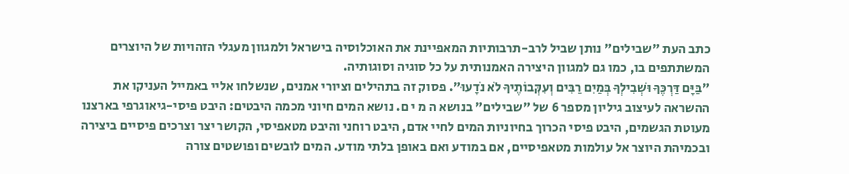כתב העת "שבילים" נותן שביל לרב-תרבותיות המאפיינת את האוכלוסיה בישראל ולמגוון מעגלי הזהויות של היוצרים המשתתפים בו, כמו גם למגוון היצירה האמנותית על כל סוגיה וסוגותיה.
"בַּיָּם דַּרְכֶּךָ וּשְׁבִילְךָ בְּמַיִם רַבִּים וְעִקְּבוֹתֶיךָ לֹא נֹדָעוּ". פסוק זה בתהילים וציורי אמנים, שנשלחו אליי באמייל העניקו את ההשראה לעיצוב גיליון מספר 6 של "שבילים" בנושא ה מ י ם. נושא המים חיוני מכמה היבטים: היבט פיסי-גיאוגרפי בארצנו מעוטת הגשמים, היבט פיסי הכרוך בחיוניות המים לחיי אדם, היבט רוחני והיבט מטאפיסי, הקושר יצר וצרכים פיסיים ביצירה ובכמיהת היוצר אל עולמות מטאפיסיים, אם במודע ואם באופן בלתי מודע. המים לובשים ופושטים צורה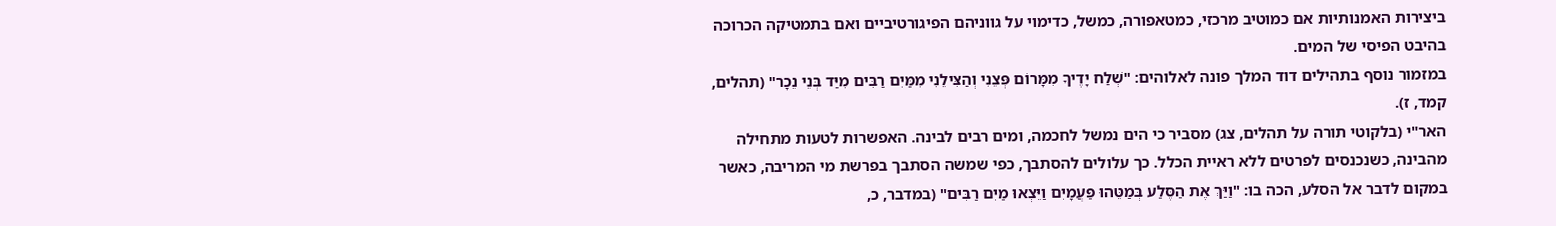ביצירות האמנותיות אם כמוטיב מרכזי, כמטאפורה, כמשל, כדימוי על גווניהם הפיגורטיביים ואם בתמטיקה הכרוכה בהיבט הפיסי של המים.
במזמור נוסף בתהילים דוד המלך פונה לאלוהים: "שְׁלַח יָדֶיךָ מִמָּרוֹם פְּצֵנִי וְהַצִּילֵנִי מִמַּיִם רַבִּים מִיַּד בְּנֵי נֵכָר" (תהלים, קמד, ז).
האר"י (בלקוטי תורה על תהלים, צג) מסביר כי הים נמשל לחכמה, ומים רבים לבינה. האפשרות לטעות מתחילה מהבינה, כשנכנסים לפרטים ללא ראיית הכלל. כך עלולים להסתבך, כפי שמשה הסתבך בפרשת מי המריבה, כאשר במקום לדבר אל הסלע, הכה בו: "וַיַּךְ אֶת הַסֶּלַע בְּמַטֵּהוּ פַּעֲמָיִם וַיֵּצְאוּ מַיִם רַבִּים" (במדבר, כ,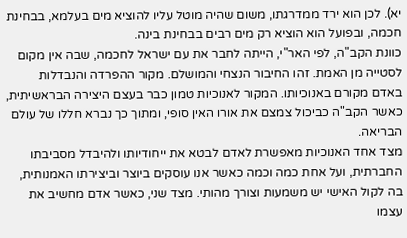יא). לכן הוא ירד ממדרגתו, משום שהיה מוטל עליו להוציא מים בעלמא, בבחינת חכמה, ובפועל הוא הוציא רק מים רבים בבחינת בינה.
כוונת הקב"ה, לפי האר"י, הייתה לחבר את עם ישראל לחכמה, שבה אין מקום לסטייה מן האמת. זהו החיבור הנצחי והמושלם. מקור ההפרדה והנבדלות באדם מקורם באנוכיותו. המקור לאנוכיות טמון כבר בעצם היצירה הבראשיתית, כאשר הקב"ה כביכול צמצם את אורו האין סופי, ומתוך כך נברא חללו של עולם הבריאה.
מצד אחד האנוכיות מאפשרת לאדם לבטא את ייחודיותו ולהיבדל מסביבתו החברתית, ועל אחת כמה וכמה כאשר אנו עוסקים ביוצר וביצירתו האמנותית, בה לקול האישי יש משמעות וצורך מהותי. מצד שני, כאשר אדם מחשיב את עצמו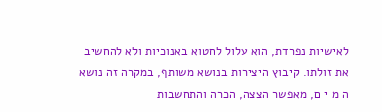לאישיות נפרדת, הוא עלול לחטוא באנוכיות ולא להחשיב את זולתו. קיבוץ היצירות בנושא משותף, במקרה זה נושא ה מ י ם, מאפשר הצצה, הכרה והתחשבות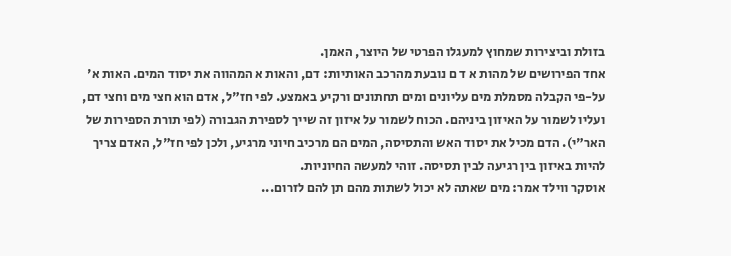בזולת וביצירות שמחוץ למעגלו הפרטי של היוצר, האמן.
אחד הפירושים של מהות א ד ם נובעת מהרכב האותיות: דם, והאות א המהווה את יסוד המים. האות א' על-פי הקבלה מסמלת מים עליונים ומים תחתונים ורקיע באמצע. לפי חז"ל, אדם הוא חצי מים וחצי דם, ועליו לשמור על האיזון ביניהם. הכוח לשמור על איזון זה שייך לספירת הגבורה (לפי תורת הספירות של האר"י). הדם מכיל את יסוד האש והתסיסה, המים הם מרכיב חיוני מרגיע, ולכן לפי חז"ל, האדם צריך להיות באיזון בין רגיעה לבין תסיסה. זוהי למעשה החיוניות.
אוסקר ווילד אמר: מים שאתה לא יכול לשתות מהם תן להם לזרום...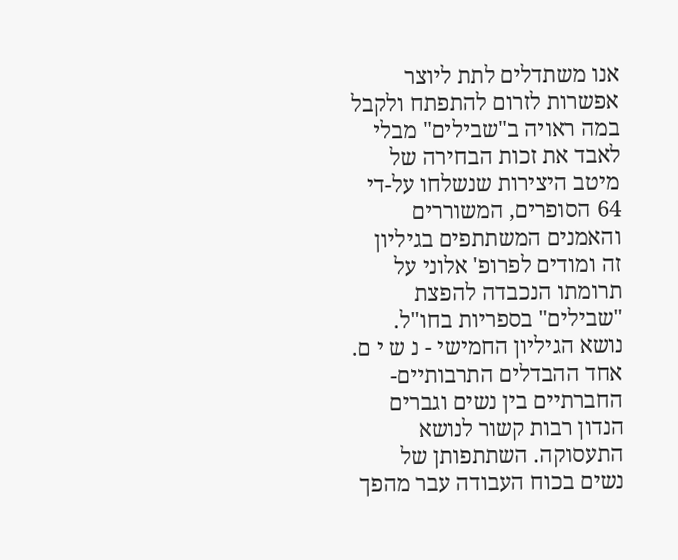אנו משתדלים לתת ליוצר אפשרות לזרום להתפתח ולקבל במה ראויה ב"שבילים" מבלי לאבד את זכות הבחירה של מיטב היצירות שנשלחו על-די 64 הסופרים, המשוררים והאמנים המשתתפים בגיליון זה ומודים לפרופ' אלוני על תרומתו הנכבדה להפצת "שבילים" בספריות בחו"ל.
נושא הגיליון החמישי - נ ש י ם. אחד ההבדלים התרבותיים-החברתיים בין נשים וגברים הנדון רבות קשור לנושא התעסוקה. השתתפותן של נשים בכוח העבודה עבר מהפך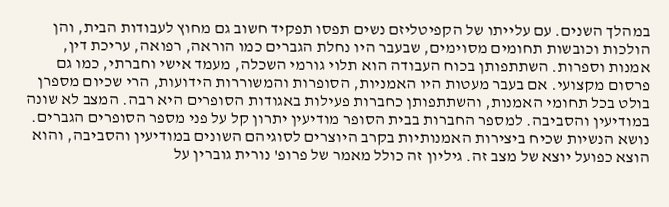במהלך השנים. עם עלייתו של הקפיטליזם נשים תפסו תפקיד חשוב גם מחוץ לעבודות הבית, והן הולכות וכובשות תחומים מסוימים, שבעבר היו נחלת הגברים כמו הוראה, רפואה, עריכת דין, אמנות וספרות. השתתפותן בכוח העבודה הוא תלוי גורמי השכלה, מעמד אישי וחברתי, כמו גם פרסום מקצועי. אם בעבר מעטות היו האמניות, הסופרות והמשוררות הידועות, הרי שכיום מספרן בולט בכל תחומי האמנות, והשתתפותן כחברות פעילות באגודות הסופרים היא רבה. המצב לא שונה במודיעין והסביבה. למספר החברות בבית הסופר מודיעין יתרון קל על פני מספר הסופרים הגברים. נושא הנשיות שכיח ביצירות האמנותיות בקרב היוצרים לסוגיהם השונים במודיעין והסביבה, והוא הוצא כפועל יוצא של מצב זה. גיליון זה כולל מאמר של פרופ' נורית גוברין על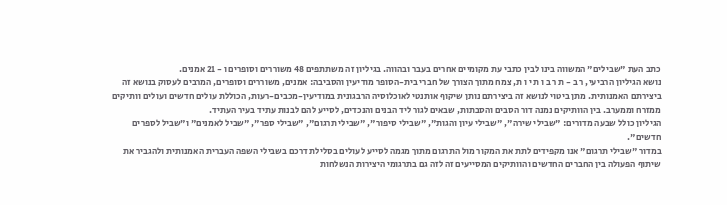כתב העת "שבילים" המשווה בינו לבין כתבי עת מקומיים אחרים בעבר ובהווה. בגיליון זה משתתפים 48 משוררים וסופרים ו - 21 אמנים.
נושא הגיליון הרביעי, ר ב - ת ר ב ו ת י ו ת, צמח מתוך הצורך של חברי בית-הסופר מודיעין והסביבה: אמנים, משוררים וסופרים, המרבים לעסוק בנושא זה ביצירתם האמנותית. מתן ביטוי לנושא זה ביצירתם נותן שיקוף אותנטי לאוכלוסיה הרבגונית במודיעין-מכבים-רעות, הכוללת עולים חדשים ועולים וותיקים ממזרח וממערב. בין הוותיקים נמנה דור הסבים והסבתות, שבאים לגור ליד הבנים והנכדים, לסייע להם לבנות עתיד בעיר העתיד.
הגיליון כולל שבעה מדורים: "שבילי שירה", "שבילי עיון והגות", "שבילי סיפור", "שבילי תרגום", "שבילי ספר", "שביל לאמנים" ו"שביל לספרים חדשים".
במדור "שבילי תרגום" אנו מקפידים לתת את המקור מול התרגום מתוך מגמה לסייע לעולים בסלילת דרכם בשבילי השפה העברית האמנותית ולהגביר את שיתוף הפעולה בין החברים החדשים והוותיקים המסייעים זה לזה גם בתרגומי היצירות הנשלחות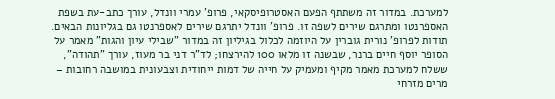למערכת. במדור זה משתתף הפעם האסטרופיסקאי, פרופ' עמרי וונדל, עורך כתב-עת בשפת האספרנטו ומתרגם שירים לשפה זו. פרופ' וונדל יתרגם שירים לאספרנטו גם בגליונות הבאים.
תודות לפרופ' נורית גוברין על היוזמה לכלול בגיליון זה במדור "שבילי עיון והגות" מאמר על הסופר יוסף חיים ברנר, שבשנה זו מלאו 100 להירצחו; לד"ר דני בר מעוז, עורך "תהודה", ששלח למערכת מאמר מקיף ומעמיק על חייה של דמות ייחודית וצבעונית במושבה רחובות – מרים מזרחי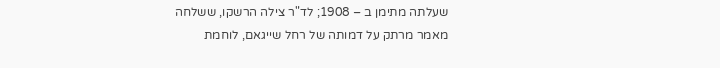שעלתה מתימן ב – 1908; לד"ר צילה הרשקו, ששלחה מאמר מרתק על דמותה של רחל שייגאם, לוחמת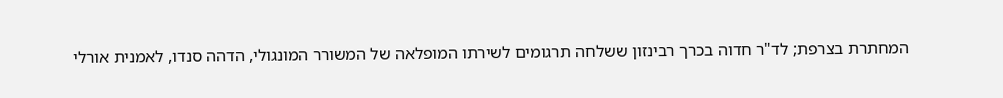המחתרת בצרפת; לד"ר חדוה בכרך רבינזון ששלחה תרגומים לשירתו המופלאה של המשורר המונגולי, הדהה סנדו, לאמנית אורלי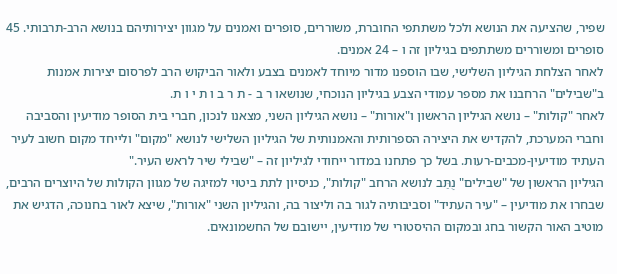שפיר, שהציעה את הנושא ולכל משתתפי החוברת, משוררים, סופרים ואמנים על מגוון יצירותיהם בנושא הרב-תרבותי. 45 סופרים ומשוררים משתתפים בגיליון זה ו – 24 אמנים.
לאחר הצלחת הגיליון השלישי, שבו הוספנו מדור מיוחד לאמנים בצבע ולאור הביקוש הרב לפרסום יצירות אמנות ב"שבילים" הרחבנו את מספר עמודי הצבע בגיליון הנוכחי, שנושאו ר ב - ת ר ב ו ת י ו ת.
לאחר "קולות" – נושא הגיליון הראשון ו"אורות" – נושא הגיליון השני, מצאנו לנכון, חברי בית הסופר מודיעין והסביבה וחברי המערכת, להקדיש את היצירה הספרותית והאמנותית של הגיליון השלישי לנושא "מקום" ולייחד מקום חשוב לעיר העתיד מודיעין-מכבים-רעות. בשל כך פתחנו במדור ייחודי לגיליון זה – "שבילי שיר לראש העיר."
הגיליון הראשון של "שבילים" נֻתַּב לנושא הרחב "קולות", כניסיון לתת ביטוי למזיגה של מגוון הקולות של היוצרים הרבים, שבחרו את מודיעין – "עיר העתיד" וסביבותיה לגור בה וליצור בה, והגיליון השני "אורות", שיצא לאור בחנוכה, הדגיש את מוטיב האור הקשור בחג ובמקום ההיסטורי של מודיעין, יישובם של החשמונאים.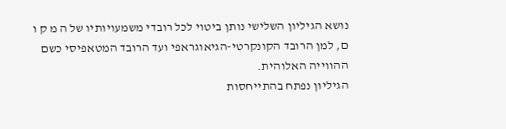נושא הגיליון השלישי נותן ביטוי לכל רובדי משמעויותיו של ה מ ק ו ם, למן הרובד הקונקרטי-הגיאוגראפי ועד הרובד המטאפיסי כשם ההווייה האלוהית.
הגיליון נפתח בהתייחסות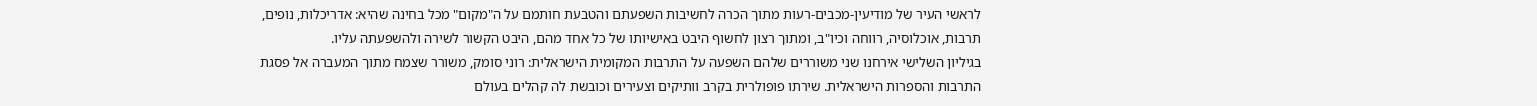לראשי העיר של מודיעין-מכבים-רעות מתוך הכרה לחשיבות השפעתם והטבעת חותמם על ה"מקום" מכל בחינה שהיא: אדריכלות, נופים, תרבות, אוכלוסיה, רווחה וכיו"ב, ומתוך רצון לחשוף היבט באישיותו של כל אחד מהם, היבט הקשור לשירה ולהשפעתה עליו.
בגיליון השלישי אירחנו שני משוררים שלהם השפעה על התרבות המקומית הישראלית: רוני סומק, משורר שצמח מתוך המעברה אל פסגת התרבות והספרות הישראלית. שירתו פופולרית בקרב וותיקים וצעירים וכובשת לה קהלים בעולם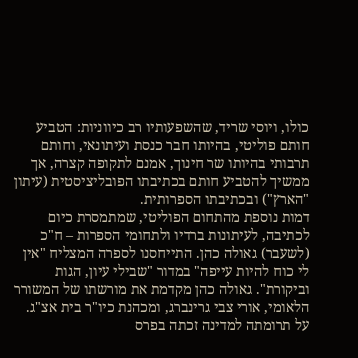כולו, ויוסי שריד, שהשפעותיו רב כיווניות: הטביע חותם פוליטי, בהיותו חבר כנסת ועיתונאי, וחותם תרבותי בהיותו שר חינוך, אמנם לתקופה קצרה, אך ממשיך להטביע חותם בכתיבתו הפובליציסטית (עיתון "הארץ") ובכתיבתו הספרותית.
דמות נוספת מהתחום הפוליטי, שמתמסרת כיום לכתיבה, לעיתונות ברדיו ולתחומי הספרות – ח"כ (לשעבר) גאולה כהן. התייחסנו לספרה המצליח "אין לי כוח להיות עייפה" במדור "שבילי עיון, הגות וביקורת". גאולה כהן מקדמת את מורשתו של המשורר הלאומי, אורי צבי גרינברג, ומכהנת כיו"ר בית אצ"ג. על תרומתה למדינה זכתה בפרס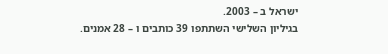ישראל ב – 2003.
בגיליון השלישי השתתפו 39 כותבים ו – 28 אמנים.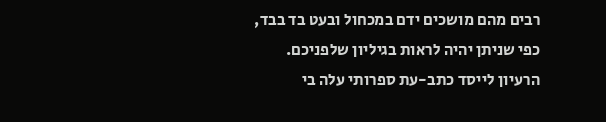רבים מהם מושכים ידם במכחול ובעט בד בבד, כפי שניתן יהיה לראות בגיליון שלפניכם.
הרעיון לייסד כתב-עת ספרותי עלה בי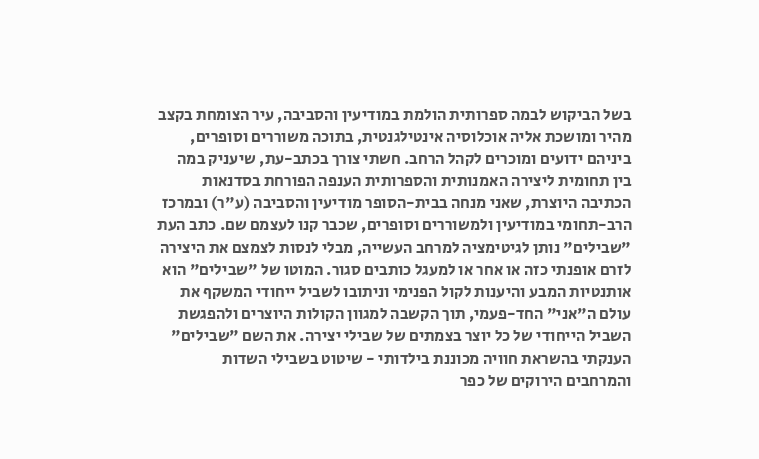בשל הביקוש לבמה ספרותית הולמת במודיעין והסביבה, עיר הצומחת בקצב מהיר ומושכת אליה אוכלוסיה אינטילגנטית, בתוכה משוררים וסופרים, ביניהם ידועים ומוכרים לקהל הרחב. חשתי צורך בכתב-עת, שיעניק במה בין תחומית ליצירה האמנותית והספרותית הענפה הפורחת בסדנאות הכתיבה היוצרת, שאני מנחה בבית-הסופר מודיעין והסביבה (ע"ר) ובמרכז הרב-תחומי במודיעין ולמשוררים וסופרים, שכבר קנו לעצמם שם. כתב העת "שבילים" נותן לגיטימציה למרחב העשייה, מבלי לנסות לצמצם את היצירה לזרם אופנתי כזה או אחר או למעגל כותבים סגור. המוטו של "שבילים" הוא אותנטיות המבע והיענות לקול הפנימי וניתובו לשביל ייחודי המשקף את עולם ה"אני" החד-פעמי, תוך הקשבה למגוון הקולות היוצרים ולהפגשת השביל הייחודי של כל יוצר בצמתים של שבילי יצירה. את השם "שבילים" הענקתי בהשראת חוויה מכוננת בילדותי - שיטוט בשבילי השדות והמרחבים הירוקים של כפר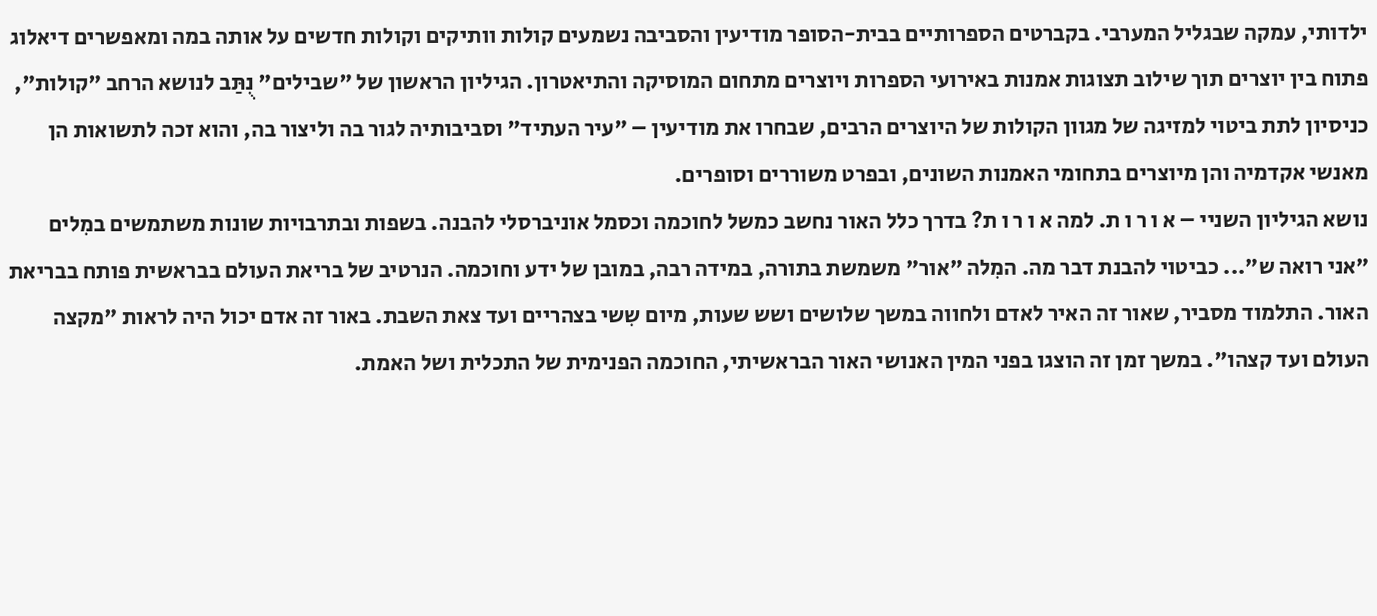ילדותי, עמקה שבגליל המערבי. בקברטים הספרותיים בבית-הסופר מודיעין והסביבה נשמעים קולות וותיקים וקולות חדשים על אותה במה ומאפשרים דיאלוג פתוח בין יוצרים תוך שילוב תצוגות אמנות באירועי הספרות ויוצרים מתחום המוסיקה והתיאטרון. הגיליון הראשון של "שבילים" נֻתַּב לנושא הרחב "קולות", כניסיון לתת ביטוי למזיגה של מגוון הקולות של היוצרים הרבים, שבחרו את מודיעין – "עיר העתיד" וסביבותיה לגור בה וליצור בה, והוא זכה לתשואות הן מאנשי אקדמיה והן מיוצרים בתחומי האמנות השונים, ובפרט משוררים וסופרים.
נושא הגיליון השניי – א ו ר ו ת. למה א ו ר ו ת? בדרך כלל האור נחשב כמשל לחוכמה וכסמל אוניברסלי להבנה. בשפות ובתרבויות שונות משתמשים במִלים "אני רואה ש"... כביטוי להבנת דבר מה. המִלה "אור" משמשת בתורה, במידה רבה, במובן של ידע וחוכמה. הנרטיב של בריאת העולם בבראשית פותח בבריאת האור. התלמוד מסביר, שאור זה האיר לאדם ולחווה במשך שלושים ושש שעות, מיום שִשי בצהריים ועד צאת השבת. באור זה אדם יכול היה לראות "מקצה העולם ועד קצהו". במשך זמן זה הוצגו בפני המין האנושי האור הבראשיתי, החוכמה הפנימית של התכלית ושל האמת.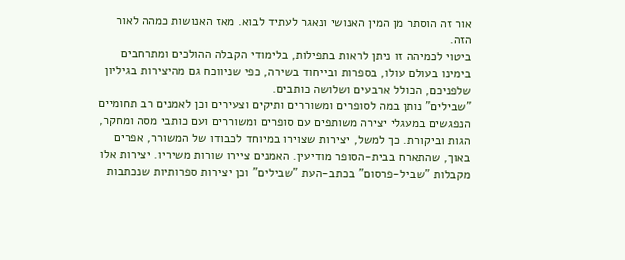אור זה הוסתר מן המין האנושי ונאגר לעתיד לבוא. מאז האנושות כמהה לאור הזה.
ביטוי לכמיהה זו ניתן לראות בתפילות, בלימודי הקבלה ההולכים ומתרחבים בימינו בעולם עולו, בספרות ובייחוד בשירה, כפי שניווכח גם מהיצירות בגיליון שלפניכם, הכולל ארבעים ושלושה כותבים.
"שבילים" נותן במה לסופרים ומשוררים ותיקים וצעירים וכן לאמנים רב תחומיים הנפגשים במעגלי יצירה משותפים עם סופרים ומשוררים ועם כותבי מסה ומחקר, הגות וביקורת. כך למשל, יצירות שצוירו במיוחד לכבודו של המשורר, אפרים באוך, שהתארח בבית-הסופר מודיעין. האמנים ציירו שורות משיריו. יצירות אלו מקבלות "שביל-פרסום" בכתב-העת "שבילים" וכן יצירות ספרותיות שנכתבות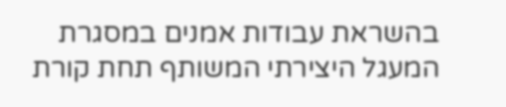בהשראת עבודות אמנים במסגרת המעגל היצירתי המשותף תחת קורת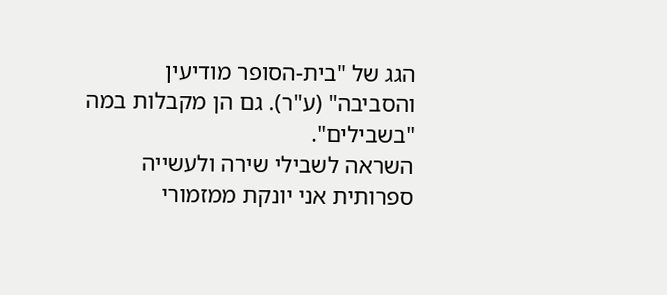הגג של "בית-הסופר מודיעין והסביבה" (ע"ר). גם הן מקבלות במה "בשבילים".
השראה לשבילי שירה ולעשייה ספרותית אני יונקת ממזמורי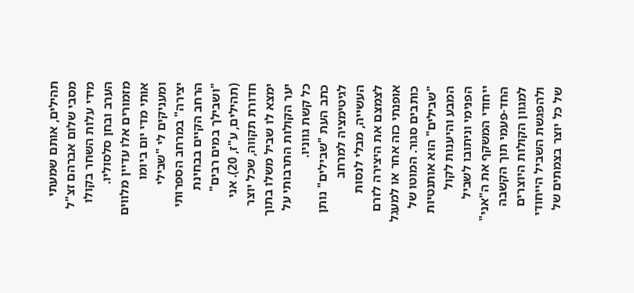תהילים, אותם שמעתי מסבי שלום אברהם זצ"ל מידי עלות השחר בקולו הערב ובחן סלסוליו. מזמורים אלו עדיין מלווים אותי מדי יום ביומו ומעניקים לי "שבילי יצירה" במרחב הספרותי הרחב הקיים בבחינת "ושבילך במים רבים" (תהילים, ע"ז, 20). אני חדורת תקווה, שכל יוצר ימצא לו שביל משלו בתוך יער הקולות התרבותי על כל קשת גווניו.
כתב העת "שבילים" נותן לגיטימציה למרחב העשייה, מבלי לנסות לצמצם את היצירה לזרם אופנתי כזה אחר או למעגל כותבים סגור. המוטו של "שבילים" הוא אותנטיות המבע והיענות לקול הפנימי וניתובו לשביל ייחודי המשקף את ה"אני" החד-פעמי תוך הקשבה למגוון הקולות היוצרים ולהפגשת השביל הייחודי של כל יוצר בצמתים של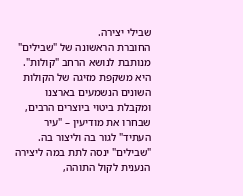שבילי יצירה.
החוברת הראשונה של "שבילים" מנותבת לנושא הרחב "קולות". היא משקפת מזיגה של הקולות השונים הנשמעים בארצנו ומקבלת ביטוי ביוצרים הרבים, שבחרו את מודיעין – "עיר העתיד" לגור בה וליצור בה.
"שבילים" ינסה לתת במה ליצירה הנענית לקול התוהה,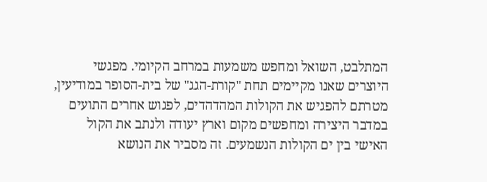המתלבט, השואל ומחפש משמעות במרחב הקיומי. מפגשי היוצרים שאנו מקיימים תחת "קורת-הגג" של בית-הסופר במודיעין, מטרתם להפגיש את הקולות המהדהדים, לפגוש אחרים התועים במדבר היצירה ומחפשים מקום וארץ יעודה ולנתב את הקול האישי בין ים הקולות הנשמעים. זה מסביר את הנושא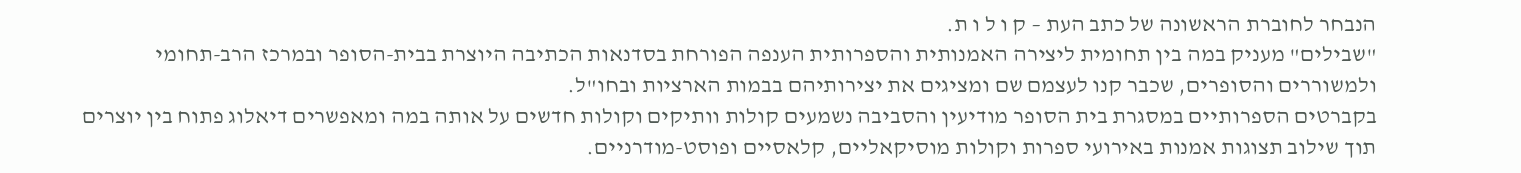הנבחר לחוברת הראשונה של כתב העת – ק ו ל ו ת.
"שבילים" מעניק במה בין תחומית ליצירה האמנותית והספרותית הענפה הפורחת בסדנאות הכתיבה היוצרת בבית-הסופר ובמרכז הרב-תחומי ולמשוררים והסופרים, שכבר קנו לעצמם שם ומציגים את יצירותיהם בבמות הארציות ובחו"ל.
בקברטים הספרותיים במסגרת בית הסופר מודיעין והסביבה נשמעים קולות וותיקים וקולות חדשים על אותה במה ומאפשרים דיאלוג פתוח בין יוצרים תוך שילוב תצוגות אמנות באירועי ספרות וקולות מוסיקאליים, קלאסיים ופוסט-מודרניים.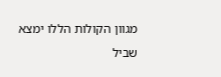מגוון הקולות הללו ימצא שביל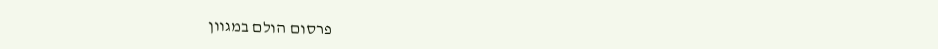פרסום הולם במגוון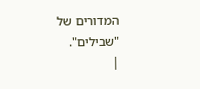המדורים של "שבילים".
|